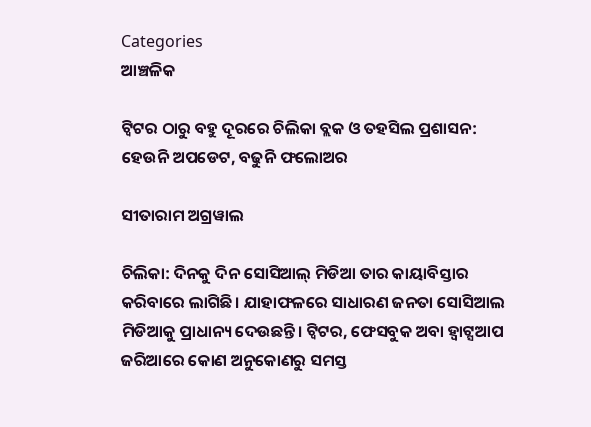Categories
ଆଞ୍ଚଳିକ

ଟ୍ଵିଟର ଠାରୁ ବହୁ ଦୂରରେ ଚିଲିକା ବ୍ଲକ ଓ ତହସିଲ ପ୍ରଶାସନ: ହେଉନି ଅପଡେଟ, ବଢୁନି ଫଲୋଅର

ସୀତାରାମ ଅଗ୍ରୱାଲ

ଚିଲିକା: ଦିନକୁ ଦିନ ସୋସିଆଲ୍ ମିଡିଆ ତାର କାୟାବିସ୍ତାର କରିବାରେ ଲାଗିଛି। ଯାହାଫଳରେ ସାଧାରଣ ଜନତା ସୋସିଆଲ ମିଡିଆକୁ ପ୍ରାଧାନ୍ୟ ଦେଉଛନ୍ତି। ଟ୍ଵିଟର, ଫେସବୁକ ଅବା ହ୍ଵାଟ୍ସଆପ ଜରିଆରେ କୋଣ ଅନୁକୋଣରୁ ସମସ୍ତ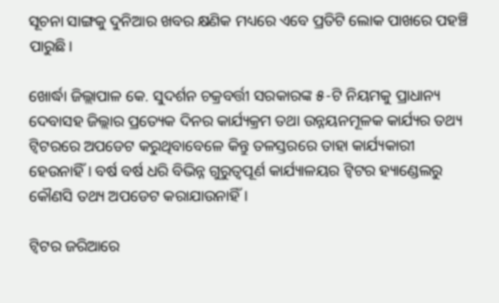ସୂଚନା ସାଙ୍ଗକୁ ଦୁନିଆର ଖବର କ୍ଷଣିକ ମଧ୍ୟରେ ଏବେ ପ୍ରତିଟି ଲୋକ ପାଖରେ ପହଞ୍ଚି ପାରୁଛି।

ଖୋର୍ଦ୍ଧା ଜିଲ୍ଲାପାଳ କେ. ସୁଦର୍ଶନ ଚକ୍ରବର୍ତ୍ତୀ ସରକାରଙ୍କ ୫-ଟି ନିୟମକୁ ପ୍ରାଧାନ୍ୟ ଦେବାସହ ଜିଲ୍ଲାର ପ୍ରତ୍ୟେକ ଦିନର କାର୍ଯ୍ୟକ୍ରମ ତଥା ଉନ୍ନୟନମୂଳକ କାର୍ଯ୍ୟର ତଥ୍ୟ ଟ୍ୱିଟରରେ ଅପଡେଟ କରୁଥିବାବେଳେ କିନ୍ତୁ ତଳସ୍ତରରେ ତାହା କାର୍ଯ୍ୟକାରୀ ହେଉନାହିଁ। ବର୍ଷ ବର୍ଷ ଧରି ବିଭିନ୍ନ ଗୁରୁତ୍ୱପୂର୍ଣ କାର୍ଯ୍ୟାଳୟର ଟ୍ୱିଟର ହ୍ୟାଣ୍ଡେଲରୁ କୌଣସି ତଥ୍ୟ ଅପଡେଟ କରାଯାଉନାହିଁ।

ଟ୍ୱିଟର ଜରିଆରେ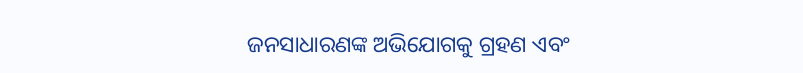ଜନସାଧାରଣଙ୍କ ଅଭିଯୋଗକୁ ଗ୍ରହଣ ଏବଂ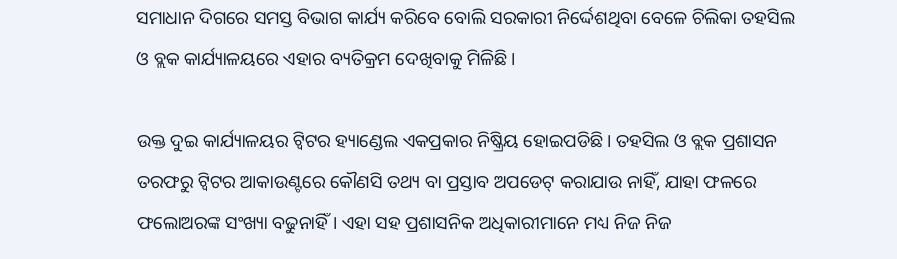ସମାଧାନ ଦିଗରେ ସମସ୍ତ ବିଭାଗ କାର୍ଯ୍ୟ କରିବେ ବୋଲି ସରକାରୀ ନିର୍ଦ୍ଦେଶଥିବା ବେଳେ ଚିଲିକା ତହସିଲ ଓ ବ୍ଲକ କାର୍ଯ୍ୟାଳୟରେ ଏହାର ବ୍ୟତିକ୍ରମ ଦେଖିବାକୁ ମିଳିଛି।

ଉକ୍ତ ଦୁଇ କାର୍ଯ୍ୟାଳୟର ଟ୍ୱିଟର ହ୍ୟାଣ୍ଡେଲ ଏକପ୍ରକାର ନିଷ୍କ୍ରିୟ ହୋଇପଡିଛି। ତହସିଲ ଓ ବ୍ଲକ ପ୍ରଶାସନ ତରଫରୁ ଟ୍ୱିଟର ଆକାଉଣ୍ଟରେ କୌଣସି ତଥ୍ୟ ବା ପ୍ରସ୍ତାବ ଅପଡେଟ୍ କରାଯାଉ ନାହିଁ, ଯାହା ଫଳରେ ଫଲୋଅରଙ୍କ ସଂଖ୍ୟା ବଢୁନାହିଁ। ଏହା ସହ ପ୍ରଶାସନିକ ଅଧିକାରୀମାନେ ମଧ୍ୟ ନିଜ ନିଜ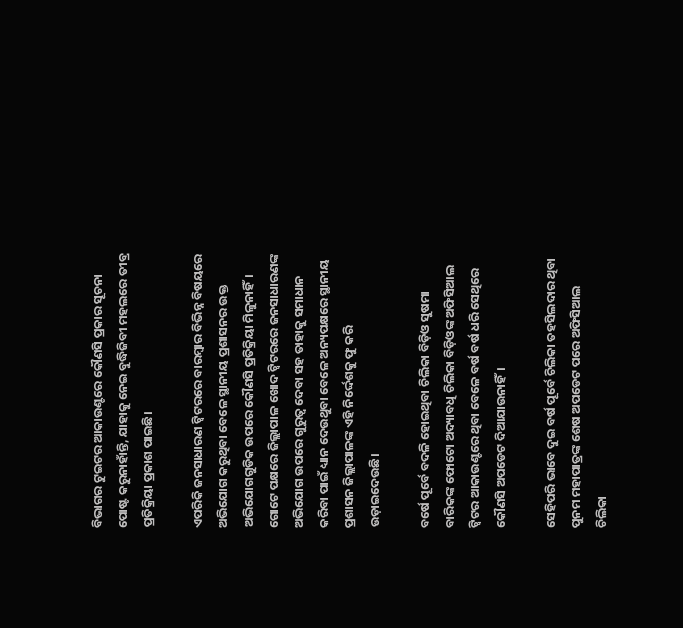ବିଭାଗର ଟୁଇଟର ଆକାଉଣ୍ଟରେ କୌଣସି ପ୍ରକାର ସୂଚନା ପୋଷ୍ଟ କରୁନାହାଁନ୍ତି, ଯାହାକୁ ନେଇ ବୁଦ୍ଧିଜିବୀ ମହଲରେ ତୀବ୍ର ପ୍ରତିକ୍ରିୟା ପ୍ରକାଶ ପାଇଛି।

ଏପରିକି ଜନସାଧାରଣ ଟ୍ୱିଟରରେ ବାରମ୍ବାର ବିଭିନ୍ନ ବିଷୟରେ ଅଭିଯୋଗ କରୁଥିବା ବେଳେ ସ୍ଥାନୀୟ ପ୍ରଶାସନର ଉକ୍ତ ଅଭିଯୋଗଗୁଡିକ ଉପରେ କୌଣସି ପ୍ରତିକ୍ରିୟା ମିଳୁନାହିଁ। ଗୋଟେ ପକ୍ଷରେ ଜିଲ୍ଲାପାଳ ଖୋଦ ଟ୍ୱିଟରରେ ଜନସାଧାରଣଙ୍କ ଅଭିଯୋଗ ଉପରେ ଗୁରୁତ୍ୱ ଦେବା ସହ ତାହାକୁ ସମାଧାନ କରିବା ପାଇଁ ଧ୍ୟାନ ଦେଉଥୁବା ବେଳେ ଅନ୍ୟପକ୍ଷରେ ସ୍ଥାନୀୟ ପ୍ରଶାସନ ଜିଲ୍ଲାପାଳଙ୍କ ଏହି ନିର୍ଦ୍ଦେଶକୁ ଫୁ କରି ଉଡ଼ାଇଦେଉଛି।

ବର୍ଷେ ପୂର୍ବେ ବଦଳି ହୋଇଥିବା ଚିଲିକା ବିଡ଼ିଓ ସୁଷମା ବାରିକଙ୍କ ଫୋଟୋ ଅଦ୍ୟାବଧି ଚିଲିକା ବିଡ଼ିଓଙ୍କ ଅଫିସିଆଲ ଟ୍ୱିଟର ଆକାଉଣ୍ଟରେ ଥିବା ବେଳେ ବର୍ଷ ବର୍ଷ ଧରି ସେଥିରେ କୌଣସି ଅପଡେଟ ଦିଆଯାଉନାହିଁ।

ସେହିପରି ଭାବେ ଦୁଇ ବର୍ଷ ପୂର୍ବେ ଚିଲିକା ତହସିଲଦାର ଥିବା ପୁନମ ମହାପାତ୍ରଙ୍କ ଶେଷ ଅପଡେଟ ପରେ ଅଫିସିଆଲ ଚିଲିକା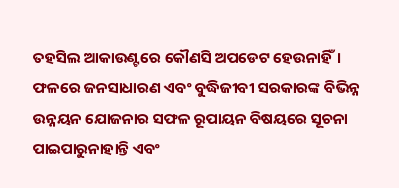ତହସିଲ ଆକାଉଣ୍ଟରେ କୌଣସି ଅପଡେଟ ହେଉନାହିଁ। ଫଳରେ ଜନସାଧାରଣ ଏବଂ ବୁଦ୍ଧିଜୀବୀ ସରକାରଙ୍କ ବିଭିନ୍ନ ଉନ୍ନୟନ ଯୋଜନାର ସଫଳ ରୂପାୟନ ବିଷୟରେ ସୂଚନା ପାଇପାରୁନାହାନ୍ତି ଏବଂ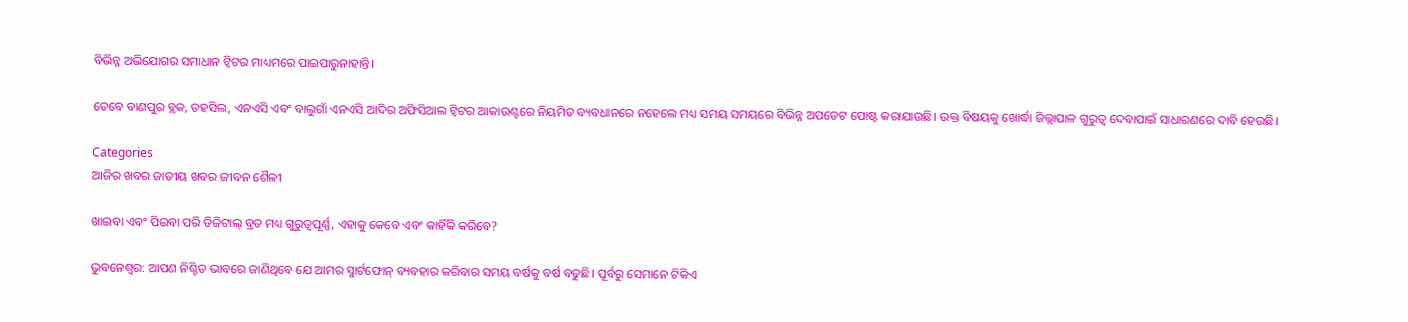ବିଭିନ୍ନ ଅଭିଯୋଗର ସମାଧାନ ଟ୍ୱିଟର ମାଧ୍ୟମରେ ପାଇପାରୁନାହାନ୍ତି।

ତେବେ ବାଣପୁର ବ୍ଲକ, ତହସିଲ, ଏନଏସି ଏବଂ ବାଲୁଗାଁ ଏନଏସି ଆଦିର ଅଫିସିଆଲ ଟ୍ୱିଟର ଆକାଉଣ୍ଟରେ ନିୟମିତ ବ୍ୟବଧାନରେ ନହେଲେ ମଧ୍ୟ ସମୟ ସମୟରେ ବିଭିନ୍ନ ଅପଡେଟ ପୋଷ୍ଟ କରାଯାଉଛି। ଉକ୍ତ ବିଷୟକୁ ଖୋର୍ଦ୍ଧା ଜିଲ୍ଲାପାଳ ଗୁରୁତ୍ୱ ଦେବାପାଇଁ ସାଧାରଣରେ ଦାବି ହେଉଛି।

Categories
ଆଜିର ଖବର ଜାତୀୟ ଖବର ଜୀବନ ଶୈଳୀ

ଖାଇବା ଏବଂ ପିଇବା ପରି ଡିଜିଟାଲ୍ ବ୍ରତ ମଧ୍ୟ ଗୁରୁତ୍ୱପୂର୍ଣ୍ଣ, ଏହାକୁ କେବେ ଏବଂ କାହିଁକି କରିବେ?

ଭୁବନେଶ୍ଵର: ଆପଣ ନିଶ୍ଚିତ ଭାବରେ ଜାଣିଥିବେ ଯେ ଆମର ସ୍ମାର୍ଟଫୋନ୍ ବ୍ୟବହାର କରିବାର ସମୟ ବର୍ଷକୁ ବର୍ଷ ବଢୁଛି। ପୂର୍ବରୁ ସେମାନେ ଟିକିଏ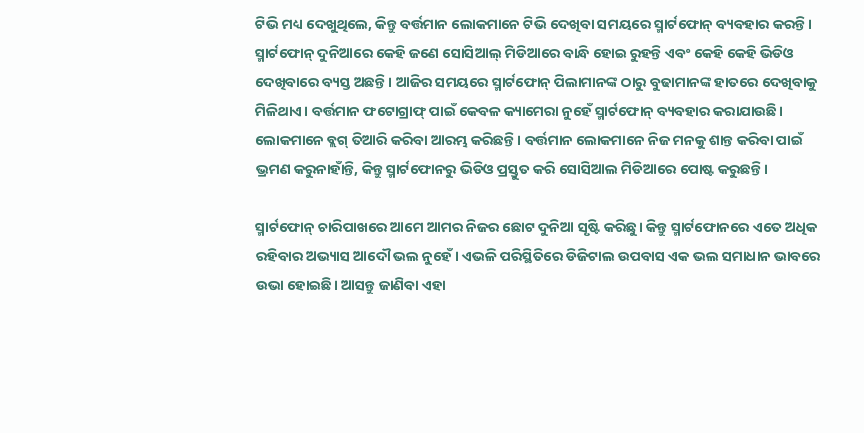ଟିଭି ମଧ୍ୟ ଦେଖୁଥିଲେ, କିନ୍ତୁ ବର୍ତ୍ତମାନ ଲୋକମାନେ ଟିଭି ଦେଖିବା ସମୟରେ ସ୍ମାର୍ଟଫୋନ୍ ବ୍ୟବହାର କରନ୍ତି। ସ୍ମାର୍ଟଫୋନ୍ ଦୁନିଆରେ କେହି ଜଣେ ସୋସିଆଲ୍ ମିଡିଆରେ ବାନ୍ଧି ହୋଇ ରୁହନ୍ତି ଏବଂ କେହି କେହି ଭିଡିଓ ଦେଖିବାରେ ବ୍ୟସ୍ତ ଅଛନ୍ତି। ଆଜିର ସମୟରେ ସ୍ମାର୍ଟଫୋନ୍ ପିଲାମାନଙ୍କ ଠାରୁ ବୁଢାମାନଙ୍କ ହାତରେ ଦେଖିବାକୁ ମିଳିଥାଏ। ବର୍ତ୍ତମାନ ଫଟୋଗ୍ରାଫ୍ ପାଇଁ କେବଳ କ୍ୟାମେରା ନୁହେଁ ସ୍ମାର୍ଟଫୋନ୍ ବ୍ୟବହାର କରାଯାଉଛି। ଲୋକମାନେ ବ୍ଲଗ୍ ତିଆରି କରିବା ଆରମ୍ଭ କରିଛନ୍ତି। ବର୍ତ୍ତମାନ ଲୋକମାନେ ନିଜ ମନକୁ ଶାନ୍ତ କରିବା ପାଇଁ ଭ୍ରମଣ କରୁନାହାଁନ୍ତି, କିନ୍ତୁ ସ୍ମାର୍ଟଫୋନରୁ ଭିଡିଓ ପ୍ରସ୍ତୁତ କରି ସୋସିଆଲ ମିଡିଆରେ ପୋଷ୍ଟ କରୁଛନ୍ତି।

ସ୍ମାର୍ଟଫୋନ୍ ଚାରିପାଖରେ ଆମେ ଆମର ନିଜର ଛୋଟ ଦୁନିଆ ସୃଷ୍ଟି କରିଛୁ। କିନ୍ତୁ ସ୍ମାର୍ଟଫୋନରେ ଏତେ ଅଧିକ ରହିବାର ଅଭ୍ୟାସ ଆଦୌ ଭଲ ନୁହେଁ। ଏଭଳି ପରିସ୍ଥିତିରେ ଡିଜିଟାଲ ଉପବାସ ଏକ ଭଲ ସମାଧାନ ଭାବରେ ଉଭା ହୋଇଛି। ଆସନ୍ତୁ ଜାଣିବା ଏହା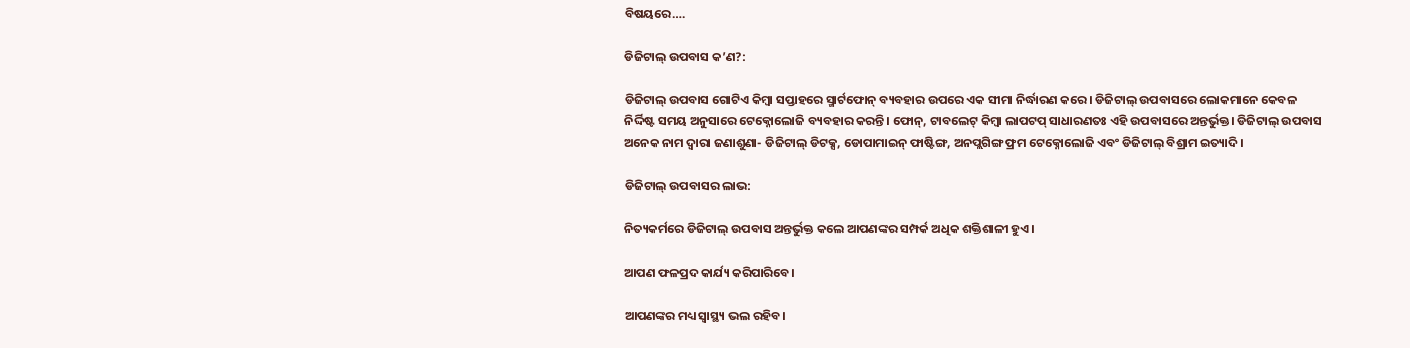ବିଷୟରେ….

ଡିଜିଟାଲ୍ ଉପବାସ କ’ଣ?:

ଡିଜିଟାଲ୍ ଉପବାସ ଗୋଟିଏ କିମ୍ବା ସପ୍ତାହରେ ସ୍ମାର୍ଟଫୋନ୍ ବ୍ୟବହାର ଉପରେ ଏକ ସୀମା ନିର୍ଦ୍ଧାରଣ କରେ। ଡିଜିଟାଲ୍ ଉପବାସରେ ଲୋକମାନେ କେବଳ ନିର୍ଦ୍ଦିଷ୍ଟ ସମୟ ଅନୁସାରେ ଟେକ୍ନୋଲୋଜି ବ୍ୟବହାର କରନ୍ତି। ଫୋନ୍, ଟାବଲେଟ୍ କିମ୍ବା ଲାପଟପ୍ ସାଧାରଣତଃ ଏହି ଉପବାସରେ ଅନ୍ତର୍ଭୁକ୍ତ। ଡିଜିଟାଲ୍ ଉପବାସ ଅନେକ ନାମ ଦ୍ୱାରା ଜଣାଶୁଣା- ଡିଜିଟାଲ୍ ଡିଟକ୍ସ, ଡୋପାମାଇନ୍ ଫାଷ୍ଟିଙ୍ଗ, ଅନପ୍ଲଗିଙ୍ଗ ଫ୍ରମ ଟେକ୍ନୋଲୋଜି ଏବଂ ଡିଜିଟାଲ୍ ବିଶ୍ରାମ ଇତ୍ୟାଦି।

ଡିଜିଟାଲ୍ ଉପବାସର ଲାଭ:

ନିତ୍ୟକର୍ମରେ ଡିଜିଟାଲ୍ ଉପବାସ ଅନ୍ତର୍ଭୁକ୍ତ କଲେ ଆପଣଙ୍କର ସମ୍ପର୍କ ଅଧିକ ଶକ୍ତିଶାଳୀ ହୁଏ।

ଆପଣ ଫଳପ୍ରଦ କାର୍ଯ୍ୟ କରିପାରିବେ।

ଆପଣଙ୍କର ମଧ୍ୟ ସ୍ୱାସ୍ଥ୍ୟ ଭଲ ରହିବ।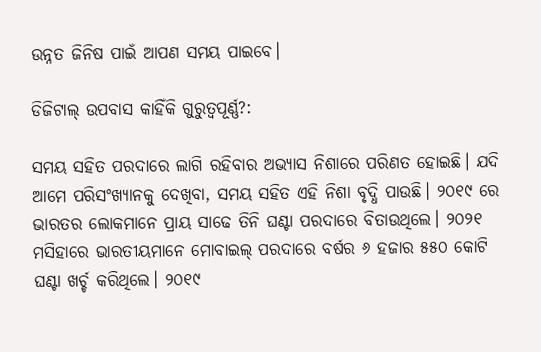ଉନ୍ନତ ଜିନିଷ ପାଇଁ ଆପଣ ସମୟ ପାଇବେ।

ଡିଜିଟାଲ୍ ଉପବାସ କାହିଁକି ଗୁରୁତ୍ୱପୂର୍ଣ୍ଣ?:

ସମୟ ସହିତ ପରଦାରେ ଲାଗି ରହିବାର ଅଭ୍ୟାସ ନିଶାରେ ପରିଣତ ହୋଇଛି। ଯଦି ଆମେ ପରିସଂଖ୍ୟାନକୁ ଦେଖିବା, ସମୟ ସହିତ ଏହି ନିଶା ବୃଦ୍ଧି ପାଉଛି। ୨୦୧୯ ରେ ଭାରତର ଲୋକମାନେ ପ୍ରାୟ ସାଢେ ତିନି ଘଣ୍ଟା ପରଦାରେ ବିତାଉଥିଲେ। ୨୦୨୧ ମସିହାରେ ଭାରତୀୟମାନେ ମୋବାଇଲ୍ ପରଦାରେ ବର୍ଷର ୬ ହଜାର ୫୫୦ କୋଟି ଘଣ୍ଟା ଖର୍ଚ୍ଚ କରିଥିଲେ। ୨୦୧୯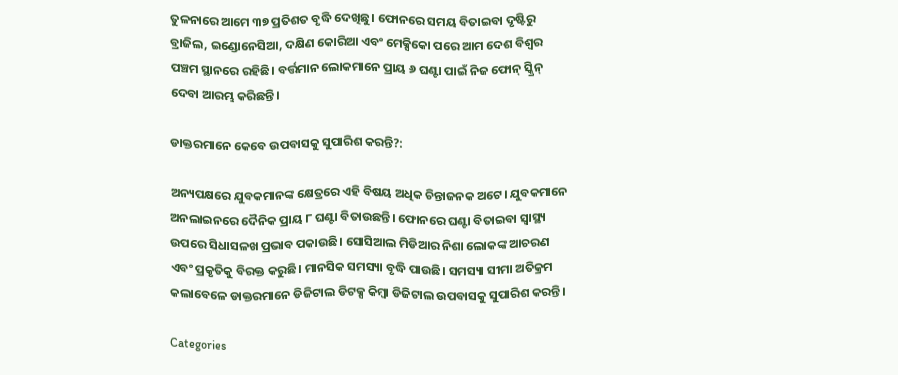ତୁଳନାରେ ଆମେ ୩୭ ପ୍ରତିଶତ ବୃଦ୍ଧି ଦେଖିଛୁ। ଫୋନରେ ସମୟ ବିତାଇବା ଦୃଷ୍ଟିରୁ ବ୍ରାଜିଲ, ଇଣ୍ଡୋନେସିଆ, ଦକ୍ଷିଣ କୋରିଆ ଏବଂ ମେକ୍ସିକୋ ପରେ ଆମ ଦେଶ ବିଶ୍ୱର ପଞ୍ଚମ ସ୍ଥାନରେ ରହିଛି। ବର୍ତ୍ତମାନ ଲୋକମାନେ ପ୍ରାୟ ୬ ଘଣ୍ଟା ପାଇଁ ନିଜ ଫୋନ୍ ସ୍କ୍ରିନ୍ ଦେବା ଆରମ୍ଭ କରିଛନ୍ତି।

ଡାକ୍ତରମାନେ କେବେ ଉପବାସକୁ ସୁପାରିଶ କରନ୍ତି?:

ଅନ୍ୟପକ୍ଷରେ ଯୁବକମାନଙ୍କ କ୍ଷେତ୍ରରେ ଏହି ବିଷୟ ଅଧିକ ଚିନ୍ତାଜନକ ଅଟେ। ଯୁବକମାନେ ଅନଲାଇନରେ ଦୈନିକ ପ୍ରାୟ ୮ ଘଣ୍ଟା ବିତାଉଛନ୍ତି। ଫୋନରେ ଘଣ୍ଟା ବିତାଇବା ସ୍ୱାସ୍ଥ୍ୟ ଉପରେ ସିଧାସଳଖ ପ୍ରଭାବ ପକାଉଛି। ସୋସିଆଲ ମିଡିଆର ନିଶା ଲୋକଙ୍କ ଆଚରଣ ଏବଂ ପ୍ରକୃତିକୁ ବିରକ୍ତ କରୁଛି। ମାନସିକ ସମସ୍ୟା ବୃଦ୍ଧି ପାଉଛି। ସମସ୍ୟା ସୀମା ଅତିକ୍ରମ କଲାବେଳେ ଡାକ୍ତରମାନେ ଡିଜିଟାଲ ଡିଟକ୍ସ କିମ୍ବା ଡିଜିଟାଲ ଉପବାସକୁ ସୁପାରିଶ କରନ୍ତି।

Categories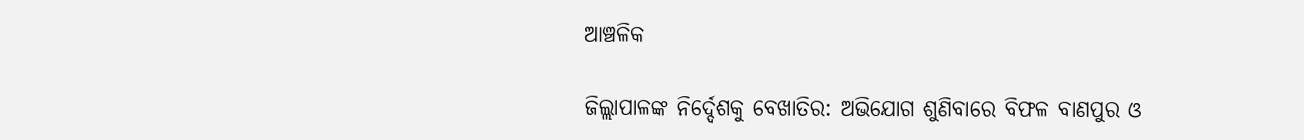ଆଞ୍ଚଳିକ

ଜିଲ୍ଲାପାଳଙ୍କ ନିର୍ଦ୍ଦେଶକୁ ବେଖାତିର: ଅଭିଯୋଗ ଶୁଣିବାରେ ବିଫଳ ବାଣପୁର ଓ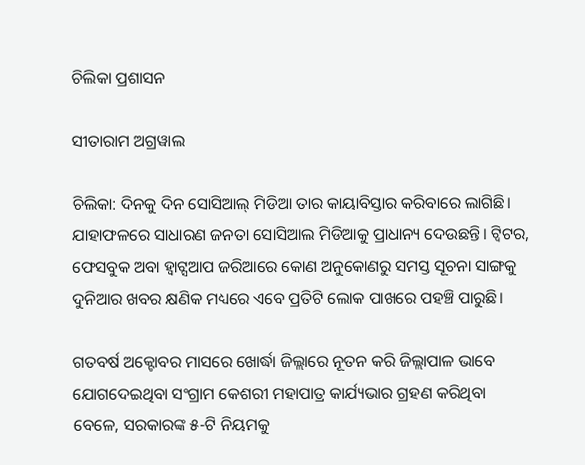ଚିଲିକା ପ୍ରଶାସନ

ସୀତାରାମ ଅଗ୍ରୱାଲ

ଚିଲିକା: ଦିନକୁ ଦିନ ସୋସିଆଲ୍ ମିଡିଆ ତାର କାୟାବିସ୍ତାର କରିବାରେ ଲାଗିଛି। ଯାହାଫଳରେ ସାଧାରଣ ଜନତା ସୋସିଆଲ ମିଡିଆକୁ ପ୍ରାଧାନ୍ୟ ଦେଉଛନ୍ତି। ଟ୍ଵିଟର, ଫେସବୁକ ଅବା ହ୍ଵାଟ୍ସଆପ ଜରିଆରେ କୋଣ ଅନୁକୋଣରୁ ସମସ୍ତ ସୂଚନା ସାଙ୍ଗକୁ ଦୁନିଆର ଖବର କ୍ଷଣିକ ମଧ୍ୟରେ ଏବେ ପ୍ରତିଟି ଲୋକ ପାଖରେ ପହଞ୍ଚି ପାରୁଛି।

ଗତବର୍ଷ ଅକ୍ଟୋବର ମାସରେ ଖୋର୍ଦ୍ଧା ଜିଲ୍ଲାରେ ନୂତନ କରି ଜିଲ୍ଲାପାଳ ଭାବେ ଯୋଗଦେଇଥିବା ସଂଗ୍ରାମ କେଶରୀ ମହାପାତ୍ର କାର୍ଯ୍ୟଭାର ଗ୍ରହଣ କରିଥିବା ବେଳେ, ସରକାରଙ୍କ ୫-ଟି ନିୟମକୁ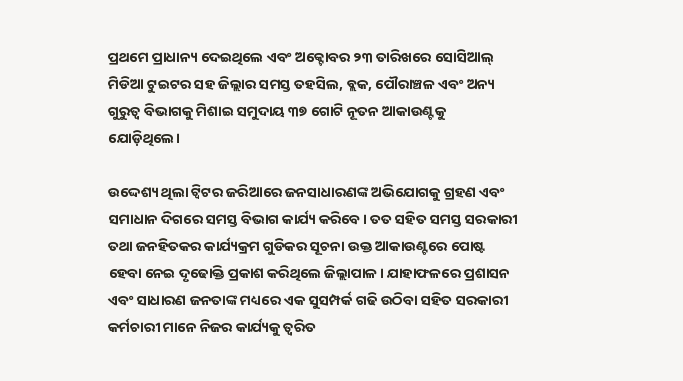ପ୍ରଥମେ ପ୍ରାଧାନ୍ୟ ଦେଇଥିଲେ ଏବଂ ଅକ୍ଟୋବର ୨୩ ତାରିଖରେ ସୋସିଆଲ୍ ମିଡିଆ ଟୁଇଟର ସହ ଜିଲ୍ଲାର ସମସ୍ତ ତହସିଲ, ବ୍ଲକ, ପୌରାଞ୍ଚଳ ଏବଂ ଅନ୍ୟ ଗୁରୁତ୍ୱ ବିଭାଗକୁ ମିଶାଇ ସମୁଦାୟ ୩୭ ଗୋଟି ନୂତନ ଆକାଉଣ୍ଟକୁ ଯୋଡ଼ିଥିଲେ।

ଉଦ୍ଦେଶ୍ୟ ଥିଲା ଟ୍ୱିଟର ଜରିଆରେ ଜନସାଧାରଣଙ୍କ ଅଭିଯୋଗକୁ ଗ୍ରହଣ ଏବଂ ସମାଧାନ ଦିଗରେ ସମସ୍ତ ବିଭାଗ କାର୍ଯ୍ୟ କରିବେ। ତତ ସହିତ ସମସ୍ତ ସରକାରୀ ତଥା ଜନହିତକର କାର୍ଯ୍ୟକ୍ରମ ଗୁଡିକର ସୂଚନା ଉକ୍ତ ଆକାଉଣ୍ଟରେ ପୋଷ୍ଟ ହେବା ନେଇ ଦୃଢୋକ୍ତି ପ୍ରକାଶ କରିଥିଲେ ଜିଲ୍ଲାପାଳ। ଯାହାଫଳରେ ପ୍ରଶାସନ ଏବଂ ସାଧାରଣ ଜନତାଙ୍କ ମଧ୍ୟରେ ଏକ ସୁସମ୍ପର୍କ ଗଢି ଉଠିବା ସହିତ ସରକାରୀ କର୍ମଚାରୀ ମାନେ ନିଜର କାର୍ଯ୍ୟକୁ ତ୍ଵରିତ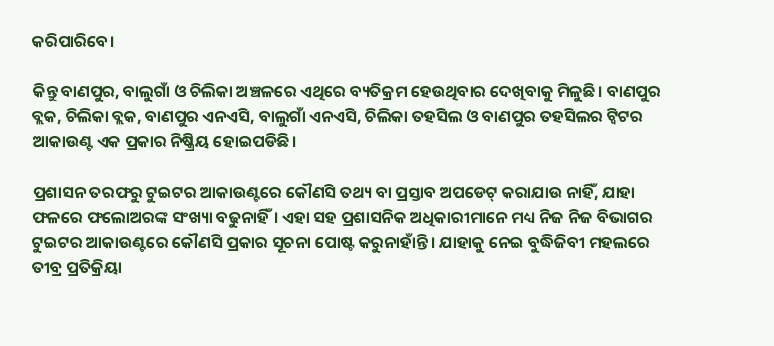କରିପାରିବେ।

କିନ୍ତୁ ବାଣପୁର, ବାଲୁଗାଁ ଓ ଚିଲିକା ଅଞ୍ଚଳରେ ଏଥିରେ ବ୍ୟତିକ୍ରମ ହେଉଥିବାର ଦେଖିବାକୁ ମିଳୁଛି। ବାଣପୁର ବ୍ଲକ, ଚିଲିକା ବ୍ଲକ, ବାଣପୁର ଏନଏସି, ବାଲୁଗାଁ ଏନଏସି, ଚିଲିକା ତହସିଲ ଓ ବାଣପୁର ତହସିଲର ଟ୍ୱିଟର ଆକାଉଣ୍ଟ ଏକ ପ୍ରକାର ନିଷ୍କ୍ରିୟ ହୋଇପଡିଛି।

ପ୍ରଶାସନ ତରଫରୁ ଟୁଇଟର ଆକାଉଣ୍ଟରେ କୌଣସି ତଥ୍ୟ ବା ପ୍ରସ୍ତାବ ଅପଡେଟ୍ କରାଯାଉ ନାହିଁ, ଯାହା ଫଳରେ ଫଲୋଅରଙ୍କ ସଂଖ୍ୟା ବଢୁନାହିଁ। ଏହା ସହ ପ୍ରଶାସନିକ ଅଧିକାରୀମାନେ ମଧ୍ୟ ନିଜ ନିଜ ବିଭାଗର ଟୁଇଟର ଆକାଉଣ୍ଟରେ କୌଣସି ପ୍ରକାର ସୂଚନା ପୋଷ୍ଟ କରୁନାହାଁନ୍ତି। ଯାହାକୁ ନେଇ ବୁଦ୍ଧିଜିବୀ ମହଲରେ ତୀବ୍ର ପ୍ରତିକ୍ରିୟା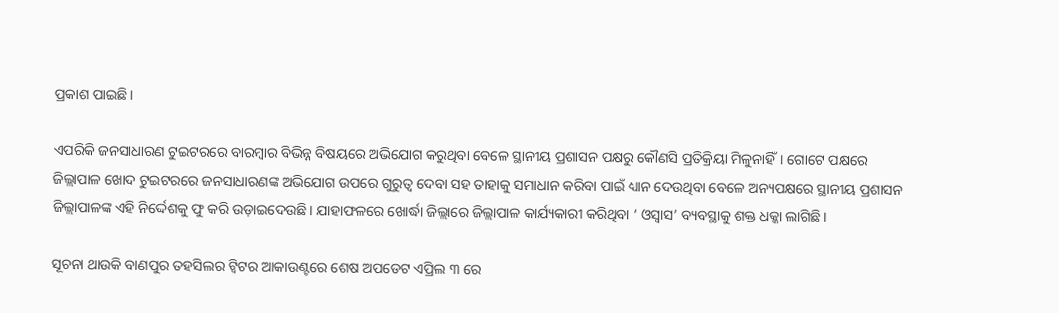ପ୍ରକାଶ ପାଇଛି।

ଏପରିକି ଜନସାଧାରଣ ଟୁଇଟରରେ ବାରମ୍ବାର ବିଭିନ୍ନ ବିଷୟରେ ଅଭିଯୋଗ କରୁଥିବା ବେଳେ ସ୍ଥାନୀୟ ପ୍ରଶାସନ ପକ୍ଷରୁ କୌଣସି ପ୍ରତିକ୍ରିୟା ମିଳୁନାହିଁ। ଗୋଟେ ପକ୍ଷରେ ଜିଲ୍ଲାପାଳ ଖୋଦ ଟୁଇଟରରେ ଜନସାଧାରଣଙ୍କ ଅଭିଯୋଗ ଉପରେ ଗୁରୁତ୍ୱ ଦେବା ସହ ତାହାକୁ ସମାଧାନ କରିବା ପାଇଁ ଧ୍ୟାନ ଦେଉଥିବା ବେଳେ ଅନ୍ୟପକ୍ଷରେ ସ୍ଥାନୀୟ ପ୍ରଶାସନ ଜିଲ୍ଲାପାଳଙ୍କ ଏହି ନିର୍ଦ୍ଦେଶକୁ ଫୁ କରି ଉଡ଼ାଇଦେଉଛି। ଯାହାଫଳରେ ଖୋର୍ଦ୍ଧା ଜିଲ୍ଲାରେ ଜିଲ୍ଲାପାଳ କାର୍ଯ୍ୟକାରୀ କରିଥିବା ‘ ଓସ୍ୱାସ’ ବ୍ୟବସ୍ଥାକୁ ଶକ୍ତ ଧକ୍କା ଲାଗିଛି।

ସୂଚନା ଥାଉକି ବାଣପୁର ତହସିଲର ଟ୍ୱିଟର ଆକାଉଣ୍ଟରେ ଶେଷ ଅପଡେଟ ଏପ୍ରିଲ ୩ ରେ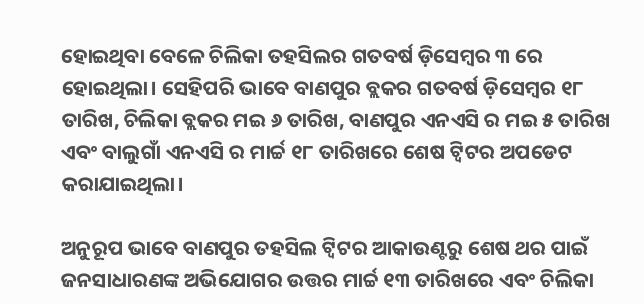ହୋଇଥିବା ବେଳେ ଚିଲିକା ତହସିଲର ଗତବର୍ଷ ଡ଼ିସେମ୍ବର ୩ ରେ ହୋଇଥିଲା। ସେହିପରି ଭାବେ ବାଣପୁର ବ୍ଲକର ଗତବର୍ଷ ଡ଼ିସେମ୍ବର ୧୮ ତାରିଖ, ଚିଲିକା ବ୍ଲକର ମଇ ୬ ତାରିଖ, ବାଣପୁର ଏନଏସି ର ମଇ ୫ ତାରିଖ ଏବଂ ବାଲୁଗାଁ ଏନଏସି ର ମାର୍ଚ୍ଚ ୧୮ ତାରିଖରେ ଶେଷ ଟ୍ୱିଟର ଅପଡେଟ କରାଯାଇଥିଲା।

ଅନୁରୂପ ଭାବେ ବାଣପୁର ତହସିଲ ଟ୍ୱିଟର ଆକାଉଣ୍ଟରୁ ଶେଷ ଥର ପାଇଁ ଜନସାଧାରଣଙ୍କ ଅଭିଯୋଗର ଉତ୍ତର ମାର୍ଚ୍ଚ ୧୩ ତାରିଖରେ ଏବଂ ଚିଲିକା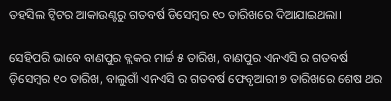ତହସିଲ ଟ୍ୱିଟର ଆକାଉଣ୍ଟରୁ ଗତବର୍ଷ ଡିସେମ୍ବର ୧୦ ତାରିଖରେ ଦିଆଯାଇଥଲା।

ସେହିପରି ଭାବେ ବାଣପୁର ବ୍ଲକର ମାର୍ଚ୍ଚ ୫ ତାରିଖ, ବାଣପୁର ଏନଏସି ର ଗତବର୍ଷ ଡ଼ିସେମ୍ବର ୧୦ ତାରିଖ, ବାଲୁଗାଁ ଏନଏସି ର ଗତବର୍ଷ ଫେବୃଆରୀ ୭ ତାରିଖରେ ଶେଷ ଥର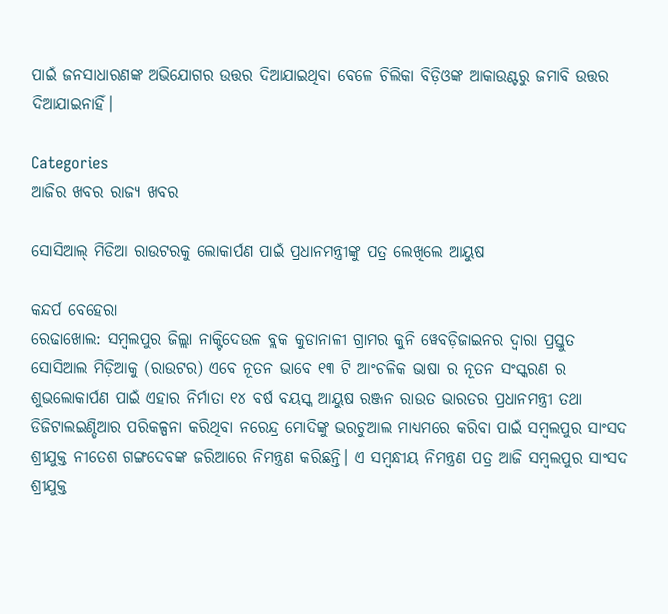ପାଇଁ ଜନସାଧାରଣଙ୍କ ଅଭିଯୋଗର ଉତ୍ତର ଦିଆଯାଇଥିବା ବେଳେ ଚିଲିକା ବିଡ଼ିଓଙ୍କ ଆକାଉଣ୍ଟରୁ ଜମାବି ଉତ୍ତର ଦିଆଯାଇନାହିଁ।

Categories
ଆଜିର ଖବର ରାଜ୍ୟ ଖବର

ସୋସିଆଲ୍ ମିଡିଆ ରାଉଟରକୁ ଲୋକାର୍ପଣ ପାଇଁ ପ୍ରଧାନମନ୍ତ୍ରୀଙ୍କୁ ପତ୍ର ଲେଖିଲେ ଆୟୁଷ

କନ୍ଦର୍ପ ବେହେରା
ରେଢାଖୋଲ: ସମ୍ବଲପୁର ଜିଲ୍ଲା ନାକ୍ଟିଦେଉଳ ବ୍ଲକ କୁଡାନାଳୀ ଗ୍ରାମର କୁନି ୱେବଡ଼ିଜାଇନର ଦ୍ୱାରା ପ୍ରସ୍ତୁତ ସୋସିଆଲ ମିଡ଼ିଆକୁ (ରାଉଟର) ଏବେ ନୂତନ ଭାବେ ୧୩ ଟି ଆଂଚଳିକ ଭାଷା ର ନୂତନ ସଂସ୍କରଣ ର ଶୁଭଲୋକାର୍ପଣ ପାଇଁ ଏହାର ନିର୍ମାତା ୧୪ ବର୍ଷ ବୟସ୍କ ଆୟୁଷ ରଞ୍ଜନ ରାଉତ ଭାରତର ପ୍ରଧାନମନ୍ତ୍ରୀ ତଥା ଡିଜିଟାଲଇଣ୍ଡିଆର ପରିକଳ୍ପନା କରିଥିବା ନରେନ୍ଦ୍ର ମୋଦିଙ୍କୁ ଭରଚୁଆଲ ମାଧ୍ୟମରେ କରିବା ପାଇଁ ସମ୍ବଲପୁର ସାଂସଦ ଶ୍ରୀଯୁକ୍ତ ନୀତେଶ ଗଙ୍ଗଦେବଙ୍କ ଜରିଆରେ ନିମନ୍ତ୍ରଣ କରିଛନ୍ତି। ଏ ସମ୍ବନ୍ଧୀୟ ନିମନ୍ତ୍ରଣ ପତ୍ର ଆଜି ସମ୍ବଲପୁର ସାଂସଦ ଶ୍ରୀଯୁକ୍ତ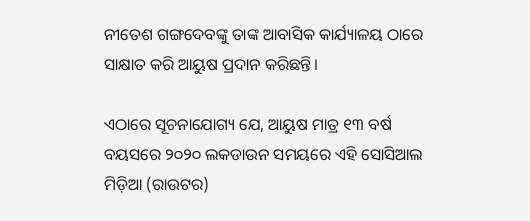ନୀତେଶ ଗଙ୍ଗଦେବଙ୍କୁ ତାଙ୍କ ଆବାସିକ କାର୍ଯ୍ୟାଳୟ ଠାରେ ସାକ୍ଷାତ କରି ଆୟୁଷ ପ୍ରଦାନ କରିଛନ୍ତି।

ଏଠାରେ ସୂଚନାଯୋଗ୍ୟ ଯେ, ଆୟୁଷ ମାତ୍ର ୧୩ ବର୍ଷ ବୟସରେ ୨୦୨୦ ଲକଡାଉନ ସମୟରେ ଏହି ସୋସିଆଲ ମିଡ଼ିଆ (ରାଉଟର)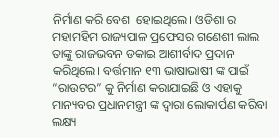ନିର୍ମାଣ କରି ବେଶ  ହୋଇଥିଲେ। ଓଡିଶା ର ମହାମହିମ ରାଜ୍ୟପାଳ ପ୍ରଫେସର ଗଣେଶୀ ଲାଲ ତାଙ୍କୁ ରାଜଭବନ ଡକାଇ ଆଶୀର୍ବାଦ ପ୍ରଦାନ କରିଥିଲେ। ବର୍ତ୍ତମାନ ୧୩ ଭାଷାଭାଷୀ ଙ୍କ ପାଇଁ “ରାଉଟର” କୁ ନିର୍ମାଣ କରାଯାଇଛି ଓ ଏହାକୁ ମାନ୍ୟବର ପ୍ରଧାନମନ୍ତ୍ରୀ ଙ୍କ ଦ୍ୱାରା ଲୋକାର୍ପଣ କରିବା ଲକ୍ଷ୍ୟ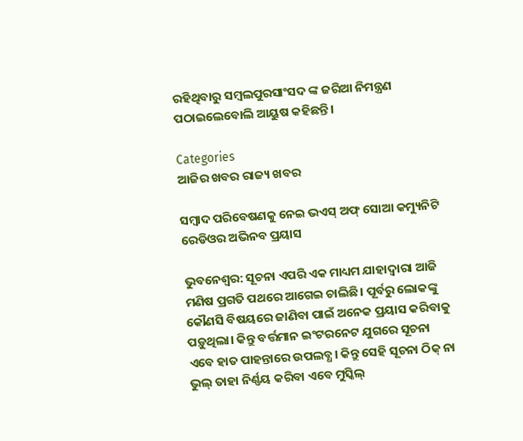ରହିଥିବାରୁ ସମ୍ବଲପୁରସାଂସଦ ଙ୍କ ଜରିଆ ନିମନ୍ତ୍ରଣ ପଠାଇଲେବୋଲି ଆୟୁଷ କହିଛନ୍ତି।

Categories
ଆଜିର ଖବର ରାଜ୍ୟ ଖବର

ସମ୍ବାଦ ପରିବେଷଣକୁ ନେଇ ଭଏସ୍ ଅଫ୍ ସୋଆ କମ୍ୟୁନିଟି ରେଡିଓର ଅଭିନବ ପ୍ରୟାସ

ଭୁବନେଶ୍ୱର: ସୂଚନା ଏପରି ଏକ ମାଧ୍ୟମ ଯାହାଦ୍ୱାରା ଆଜି ମଣିଷ ପ୍ରଗତି ପଥରେ ଆଗେଇ ଚାଲିଛି। ପୂର୍ବରୁ ଲୋକଙ୍କୁ କୌଣସି ବିଷୟରେ ଜାଣିବା ପାଇଁ ଅନେକ ପ୍ରୟାସ କରିବାକୁ ପଡ଼ୁଥିଲା। କିନ୍ତୁ ବର୍ତ୍ତମାନ ଇଂଟରନେଟ ଯୁଗରେ ସୂଚନା ଏବେ ହାତ ପାହନ୍ତାରେ ଉପଲବ୍ଧ। କିନ୍ତୁ ସେହି ସୂଚନା ଠିକ୍ ନା ଭୁଲ୍ ତାହା ନିର୍ଣ୍ଣୟ କରିବା ଏବେ ମୁସ୍କିଲ୍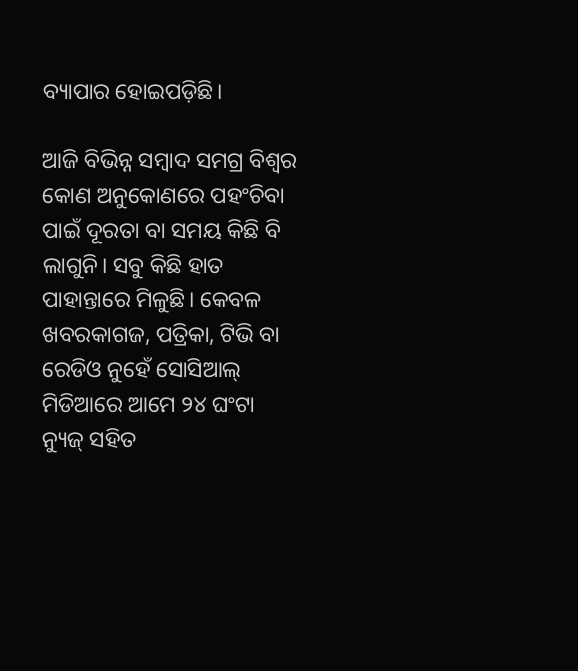ବ୍ୟାପାର ହୋଇପଡ଼ିଛି।

ଆଜି ବିଭିନ୍ନ ସମ୍ବାଦ ସମଗ୍ର ବିଶ୍ୱର କୋଣ ଅନୁକୋଣରେ ପହଂଚିବା ପାଇଁ ଦୂରତା ବା ସମୟ କିଛି ବି ଲାଗୁନି। ସବୁ କିଛି ହାତ ପାହାନ୍ତାରେ ମିଳୁଛି। କେବଳ ଖବରକାଗଜ, ପତ୍ରିକା, ଟିଭି ବା ରେଡିଓ ନୁହେଁ ସୋସିଆଲ୍ ମିଡିଆରେ ଆମେ ୨୪ ଘଂଟା ନ୍ୟୁଜ୍‌ ସହିତ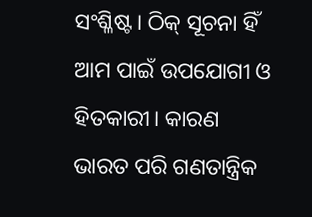ସଂଶ୍ଳିଷ୍ଟ। ଠିକ୍ ସୂଚନା ହିଁ ଆମ ପାଇଁ ଉପଯୋଗୀ ଓ ହିତକାରୀ। କାରଣ ଭାରତ ପରି ଗଣତାନ୍ତ୍ରିକ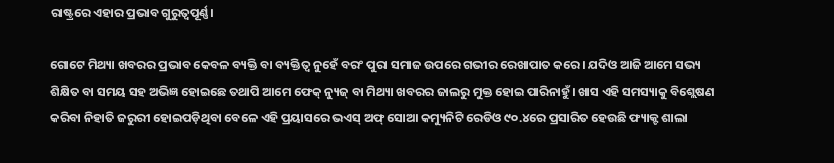ରାଷ୍ଟ୍ରରେ ଏହାର ପ୍ରଭାବ ଗୁରୁତ୍ୱପୂର୍ଣ୍ଣ।

ଗୋଟେ ମିଥ୍ୟା ଖବରର ପ୍ରଭାବ କେବଳ ବ୍ୟକ୍ତି ବା ବ୍ୟକ୍ତିତ୍ୱ ନୁହେଁ ବରଂ ପୁରା ସମାଜ ଉପରେ ଗଭୀର ରେଖାପାତ କରେ। ଯଦିଓ ଆଜି ଆମେ ସଭ୍ୟ ଶିକ୍ଷିତ ବା ସମୟ ସହ ଅଭିଜ୍ଞ ହୋଇଛେ ତଥାପି ଆମେ ଫେକ୍ ନ୍ୟୁଜ୍ ବା ମିଥ୍ୟା ଖବରର ଜାଲରୁ ମୁକ୍ତ ହୋଇ ପାରିନାହୁଁ। ଖାସ ଏହି ସମସ୍ୟାକୁ ବିଶ୍ଲେଷଣ କରିବା ନିହାତି ଜରୁରୀ ହୋଇପଡ଼ିଥିବା ବେଳେ ଏହି ପ୍ରୟାସରେ ଭଏସ୍ ଅଫ୍ ସୋଆ କମ୍ୟୁନିଟି ରେଡିଓ ୯୦.୪ରେ ପ୍ରସାରିତ ହେଉଛି ଫ୍ୟାକ୍ଟ ଶାଲା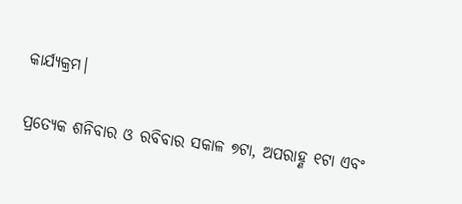କାର୍ଯ୍ୟକ୍ରମ।

ପ୍ରତ୍ୟେକ ଶନିବାର ଓ ରବିବାର ସକାଳ ୭ଟା, ଅପରାହ୍ଣ ୧ଟା ଏବଂ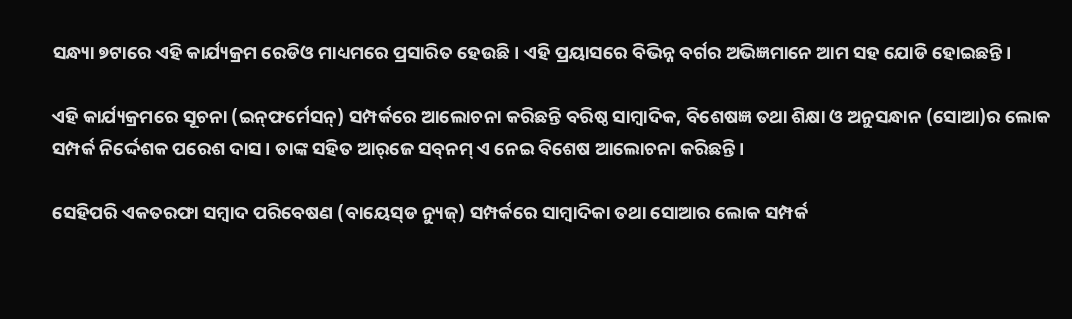ସନ୍ଧ୍ୟା ୭ଟାରେ ଏହି କାର୍ଯ୍ୟକ୍ରମ ରେଡିଓ ମାଧ୍ୟମରେ ପ୍ରସାରିତ ହେଉଛି। ଏହି ପ୍ରୟାସରେ ବିଭିନ୍ନ ବର୍ଗର ଅଭିଜ୍ଞମାନେ ଆମ ସହ ଯୋଡି ହୋଇଛନ୍ତି।

ଏହି କାର୍ଯ୍ୟକ୍ରମରେ ସୂଚନା (ଇନ୍‌ଫର୍ମେସନ୍‌) ସମ୍ପର୍କରେ ଆଲୋଚନା କରିଛନ୍ତି ବରିଷ୍ଠ ସାମ୍ବାଦିକ, ବିଶେଷଜ୍ଞ ତଥା ଶିକ୍ଷା ଓ ଅନୁସନ୍ଧାନ (ସୋଆ)ର ଲୋକ ସମ୍ପର୍କ ନିର୍ଦ୍ଦେଶକ ପରେଶ ଦାସ। ତାଙ୍କ ସହିତ ଆର୍‌ଜେ ସବ୍‌ନମ୍ ଏ ନେଇ ବିଶେଷ ଆଲୋଚନା କରିଛନ୍ତି।

ସେହିପରି ଏକତରଫା ସମ୍ବାଦ ପରିବେଷଣ (ବାୟେସ୍‌ଡ ନ୍ୟୁଜ୍‌) ସମ୍ପର୍କରେ ସାମ୍ବାଦିକା ତଥା ସୋଆର ଲୋକ ସମ୍ପର୍କ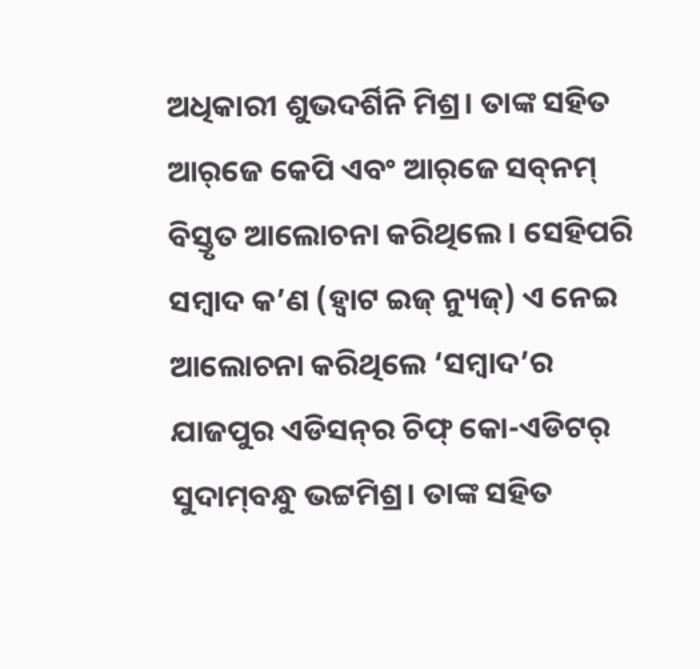ଅଧିକାରୀ ଶୁଭଦର୍ଶିନି ମିଶ୍ର। ତାଙ୍କ ସହିତ ଆର୍‌ଜେ କେପି ଏବଂ ଆର୍‌ଜେ ସବ୍‌ନମ୍ ବିସ୍ତୃତ ଆଲୋଚନା କରିଥିଲେ। ସେହିପରି ସମ୍ବାଦ କ’ଣ (ହ୍ୱାଟ ଇଜ୍ ନ୍ୟୁଜ୍‌) ଏ ନେଇ ଆଲୋଚନା କରିଥିଲେ ‘ସମ୍ବାଦ’ର ଯାଜପୁର ଏଡିସନ୍‌ର ଚିଫ୍‌ କୋ-ଏଡିଟର୍ ସୁଦାମ୍‌ବନ୍ଧୁ ଭଟ୍ଟମିଶ୍ର। ତାଙ୍କ ସହିତ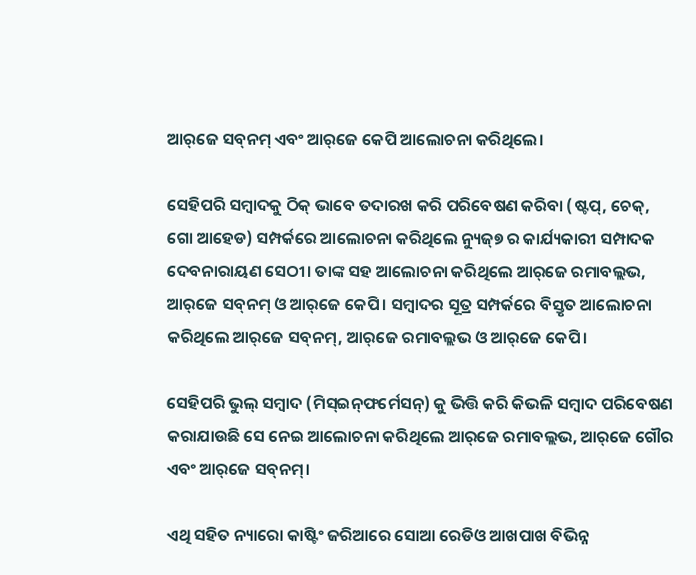ଆର୍‌ଜେ ସବ୍‌ନମ୍ ଏବଂ ଆର୍‌ଜେ କେପି ଆଲୋଚନା କରିଥିଲେ।

ସେହିପରି ସମ୍ବାଦକୁ ଠିକ୍ ଭାବେ ତଦାରଖ କରି ପରିବେଷଣ କରିବା (ଷ୍ଟପ୍‌, ଚେକ୍‌, ଗୋ ଆହେଡ) ସମ୍ପର୍କରେ ଆଲୋଚନା କରିଥିଲେ ନ୍ୟୁଜ୍‌୭ ର କାର୍ଯ୍ୟକାରୀ ସମ୍ପାଦକ ଦେବନାରାୟଣ ସେଠୀ। ତାଙ୍କ ସହ ଆଲୋଚନା କରିଥିଲେ ଆର୍‌ଜେ ରମାବଲ୍ଲଭ, ଆର୍‌ଜେ ସବ୍‌ନମ୍ ଓ ଆର୍‌ଜେ କେପି। ସମ୍ବାଦର ସୂତ୍ର ସମ୍ପର୍କରେ ବିସ୍ତୃତ ଆଲୋଚନା କରିଥିଲେ ଆର୍‌ଜେ ସବ୍‌ନମ୍‌, ଆର୍‌ଜେ ରମାବଲ୍ଲଭ ଓ ଆର୍‌ଜେ କେପି।

ସେହିପରି ଭୁଲ୍ ସମ୍ବାଦ (ମିସ୍‌ଇନ୍‌ଫର୍ମେସନ୍‌) କୁ ଭିତ୍ତି କରି କିଭଳି ସମ୍ବାଦ ପରିବେଷଣ କରାଯାଉଛି ସେ ନେଇ ଆଲୋଚନା କରିଥିଲେ ଆର୍‌ଜେ ରମାବଲ୍ଲଭ, ଆର୍‌ଜେ ଗୌର ଏବଂ ଆର୍‌ଜେ ସବ୍‌ନମ୍।

ଏଥି ସହିତ ନ୍ୟାରୋ କାଷ୍ଟିଂ ଜରିଆରେ ସୋଆ ରେଡିଓ ଆଖପାଖ ବିଭିନ୍ନ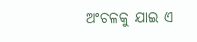ଅଂଚଳକୁ ଯାଇ ଏ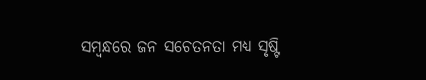ସମ୍ବନ୍ଧରେ ଜନ ସଚେତନତା ମଧ୍ୟ ସୃଷ୍ଟି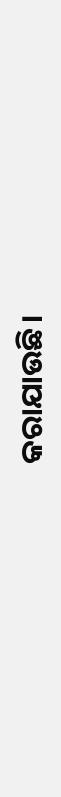କରାଯାଉଛି।